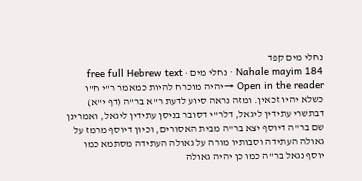נחלי מים קפד
Nahale mayim 184 · נחלי מים · free full Hebrew text
Open in the reader →יהיה מוכרח להיות כמאמר ר"י ח"ו כשלא יהיו זכאין. ומזה נראה סיוע לדעת ר"א בר"ה (דף י"א) דבתשרי עתידין ליגאל, דלר"י דסובר בניסן עתידין ליגאל, ואמרינן שם בר"ה דיוסף יצא בר"ה מבית האסורים, וכיון דיוסף מרמז על גאולה העתידה וסבותיו מורה על גאולה העתידה מסתמא כמו יוסף נגאל בר"ה כמו כן יהיה גאולה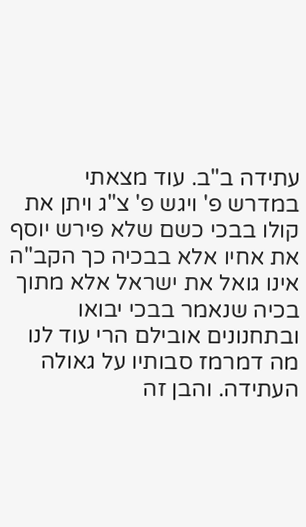עתידה ב"ב. עוד מצאתי במדרש פ' ויגש פ' צ"ג ויתן את קולו בבכי כשם שלא פירש יוסף את אחיו אלא בבכיה כך הקב"ה אינו גואל את ישראל אלא מתוך בכיה שנאמר בבכי יבואו ובתחנונים אובילם הרי עוד לנו מה דמרמז סבותיו על גאולה העתידה. והבן זה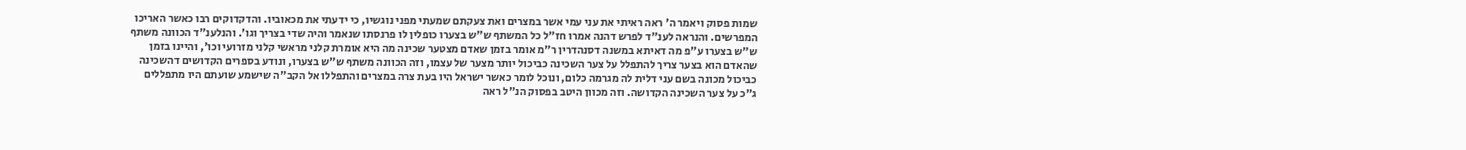שמות פסוק ויאמר ה' ראה ראיתי את עני עמי אשר במצרים ואת צעקתם שמעתי מפני נוגשיו, כי ידעתי את מכאוביו. והדקדוקים רבו כאשר האריכו המפרשים. והנראה לענ"ד לפרש דהנה אמרו חז"ל כל המשתף ש"ש בצערו כופלין לו פרנסתו שנאמר והיה שדי בצריך וגו'. והנלענ"ד הכוונה משתף ש"ש בצערו ע"פ מה דאיתא במשנה דסנהדרין ר"מ אומר בזמן שאדם מצטער שכינה מה היא אומרת קלני מראשי קלני מזרועי וכו', והיינו בזמן שהאדם הוא בצער צריך להתפלל על צער השכינה כביכול יותר מצער של עצמו, וזה הכוונה משתף ש"ש בצערו, ונודע בספרים הקדושים דהשכינה כביכול מכונה בשם עני דלית לה מגרמה כלום, ונוכל לומר כאשר ישראל היו בעת צרה במצרים והתפללו אל הקב"ה שישמע שועתם היו מתפללים ג"כ על צער השכינה הקדושה. וזה מכוון היטב בפסוק הנ"ל ראה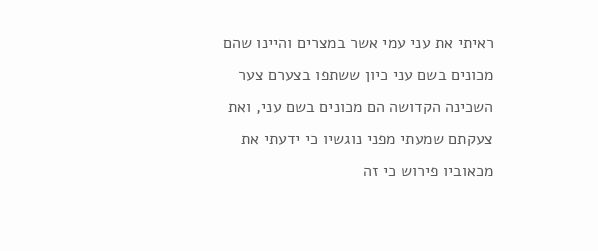ראיתי את עני עמי אשר במצרים והיינו שהם מכונים בשם עני כיון ששתפו בצערם צער השכינה הקדושה הם מכונים בשם עני, ואת צעקתם שמעתי מפני נוגשיו כי ידעתי את מכאוביו פירוש כי זה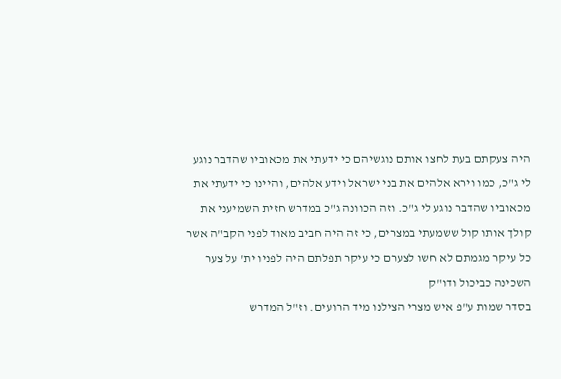היה צעקתם בעת לחצו אותם נוגשיהם כי ידעתי את מכאוביו שהדבר נוגע לי ג"כ, כמו וירא אלהים את בני ישראל וידע אלהים, והיינו כי ידעתי את מכאוביו שהדבר נוגע לי ג"כ. וזה הכוונה ג"כ במדרש חזית השמיעני את קולך אותו קול ששמעתי במצרים, כי זה היה חביב מאוד לפני הקב"ה אשר כל עיקר מגמתם לא חשו לצערם כי עיקר תפלתם היה לפניו ית' על צער השכינה כביכול ודו"ק
בסדר שמות ע"פ איש מצרי הצילנו מיד הרועים. וז"ל המדרש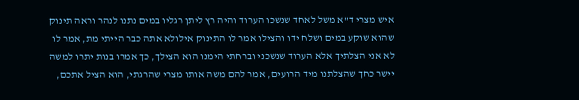איש מצרי ד"א משל לאחד שנשכו הערוד והיה רץ ליתן רגליו במים נתנו לנהר וראה תינוק שהוא שוקע במים ושלח ידו והצילו אמר לו התינוק אילולא אתה כבר הייתי מת, אמר לו לא אני הצלתיך אלא הערוד שנשכני וברחתי הימנו הוא הצילך, כך אמרו בנות יתרו למשה יישר כחך שהצלתנו מיד הרועים, אמר להם משה אותו מצרי שהרגתי, הוא הציל אתכם,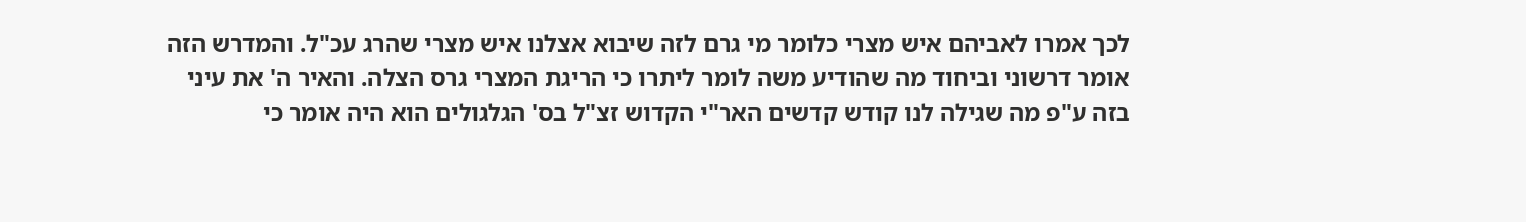לכך אמרו לאביהם איש מצרי כלומר מי גרם לזה שיבוא אצלנו איש מצרי שהרג עכ"ל. והמדרש הזה אומר דרשוני וביחוד מה שהודיע משה לומר ליתרו כי הריגת המצרי גרס הצלה. והאיר ה' את עיני בזה ע"פ מה שגילה לנו קודש קדשים האר"י הקדוש זצ"ל בס' הגלגולים הוא היה אומר כי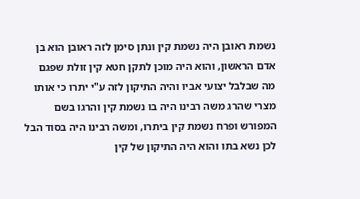נשמת ראובן היה נשמת קין ונתן סימן לזה ראובן הוא בן אדם הראשון, והוא היה מוכן לתקן חטא קין זולת שפגם מה שבלבל יצועי אביו והיה התיקון לזה ע"י יתרו כי אותו מצרי שהרג משה רבינו היה בו נשמת קין והרגו בשם המפורש ופרח נשמת קין ביתרו, ומשה רבינו היה בסוד הבל לכן נשא בתו והוא היה התיקון של קין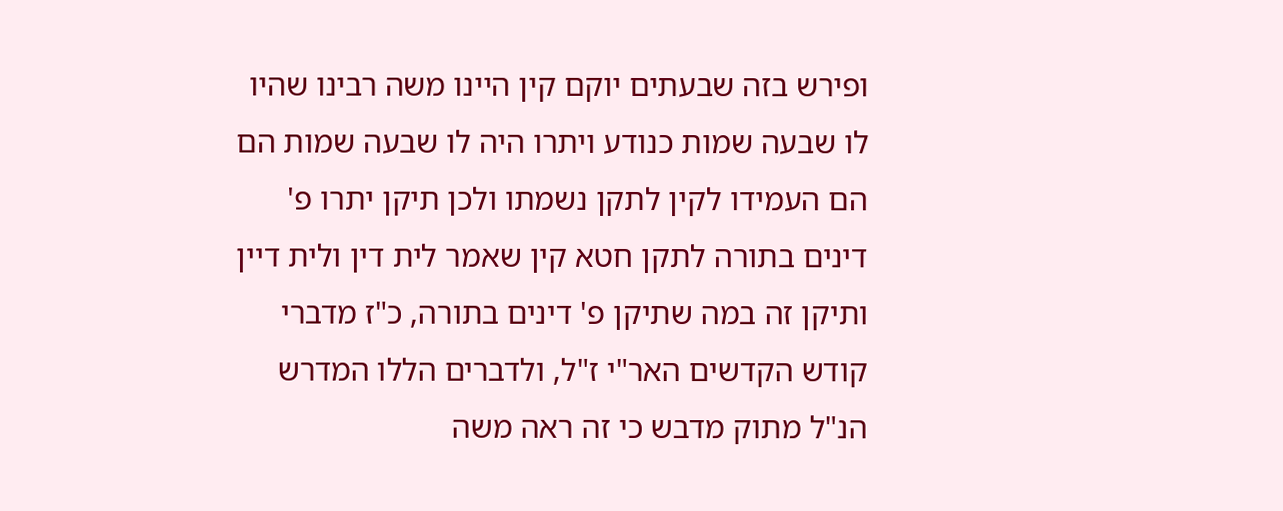ופירש בזה שבעתים יוקם קין היינו משה רבינו שהיו לו שבעה שמות כנודע ויתרו היה לו שבעה שמות הם הם העמידו לקין לתקן נשמתו ולכן תיקן יתרו פ' דינים בתורה לתקן חטא קין שאמר לית דין ולית דיין ותיקן זה במה שתיקן פ' דינים בתורה, כ"ז מדברי קודש הקדשים האר"י ז"ל, ולדברים הללו המדרש הנ"ל מתוק מדבש כי זה ראה משה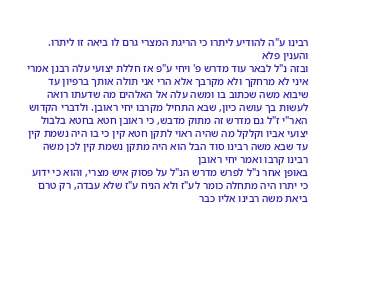רבינו ע"ה להודיע ליתרו כי הריגת המצרי גרם לו ביאה זו ליתרו. והענין פלא
ובזה נ"ל לבאר עוד מדרש פ' ויחי ע"פ אז חללת יצועי עלה רבנן אמרי איני לא מרחקך ולא מקרבך אלא הרי אני תולה אותך ברפיון עד שיבוא משה שכתוב בו ומשה עלה אל האלהים מה שדעתו רואה לעשות בך עושה כיון, שבא התחיל מקרבו יחי ראובן. ולדברי הקדוש האר"י ז"ל גם מדרש זה מתוק מדבש, כי ראובן חטא בחטא בלבול יצועי אביו וקלקל מה שהיה ראוי לתקן חטא קין כי בו היה נשמת קין עד שבא משה רבינו סוד הבל הוא היה מתקן נשמת קין לכן משה רבינו קרבו ואמר יחי ראובן
באופן אחר נ"ל לפרש מדרש הנ"ל על פסוק איש מצרי, והוא כי ידוע כי יתרו היה מתחלה כומר לע"ז ולא הניח ע"ז שלא עבדה, רק טרם ביאת משה רבינו אליו כבר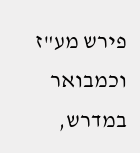פירש מע"ז וכמבואר במדרש,